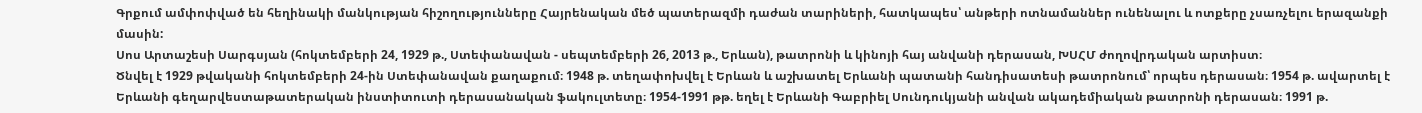Գրքում ամփոփված են հեղինակի մանկության հիշողությունները Հայրենական մեծ պատերազմի դաժան տարիների, հատկապես՝ անթերի ոտնամաններ ունենալու և ոտքերը չսառչելու երազանքի մասին:
Սոս Արտաշեսի Սարգսյան (հոկտեմբերի 24, 1929 թ., Ստեփանավան - սեպտեմբերի 26, 2013 թ., Երևան), թատրոնի և կինոյի հայ անվանի դերասան, ԽՍՀՄ ժողովրդական արտիստ։
Ծնվել է 1929 թվականի հոկտեմբերի 24-ին Ստեփանավան քաղաքում։ 1948 թ. տեղափոխվել է Երևան և աշխատել Երևանի պատանի հանդիսատեսի թատրոնում՝ որպես դերասան։ 1954 թ. ավարտել է Երևանի գեղարվեստաթատերական ինստիտուտի դերասանական ֆակուլտետը։ 1954-1991 թթ. եղել է Երևանի Գաբրիել Սունդուկյանի անվան ակադեմիական թատրոնի դերասան։ 1991 թ.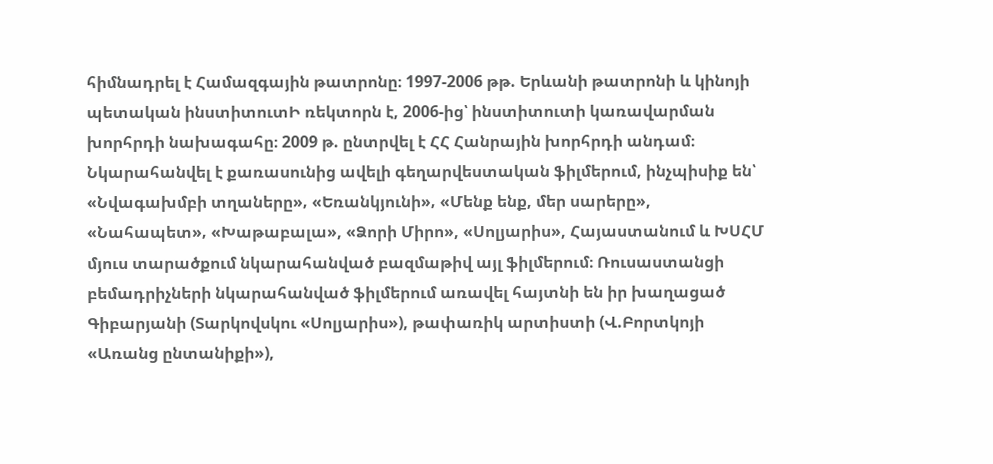հիմնադրել է Համազգային թատրոնը։ 1997-2006 թթ. Երևանի թատրոնի և կինոյի պետական ինստիտուտԻ ռեկտորն է, 2006-ից՝ ինստիտուտի կառավարման խորհրդի նախագահը։ 2009 թ. ընտրվել է ՀՀ Հանրային խորհրդի անդամ։
Նկարահանվել է քառասունից ավելի գեղարվեստական ֆիլմերում, ինչպիսիք են՝ «Նվագախմբի տղաները»‚ «Եռանկյունի»‚ «Մենք ենք, մեր սարերը», «Նահապետ»‚ «Խաթաբալա», «Ձորի Միրո», «Սոլյարիս», Հայաստանում և ԽՍՀՄ մյուս տարածքում նկարահանված բազմաթիվ այլ ֆիլմերում։ Ռուսաստանցի բեմադրիչների նկարահանված ֆիլմերում առավել հայտնի են իր խաղացած Գիբարյանի (Տարկովսկու «Սոլյարիս»), թափառիկ արտիստի (Վ.Բորտկոյի «Առանց ընտանիքի»),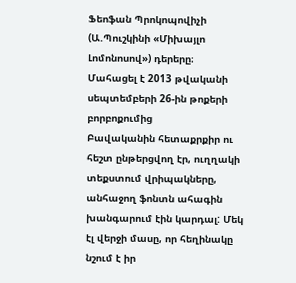Ֆեոֆան Պրոկոպովիչի (Ա.Պուշկինի «Միխայլո Լոմոնոսով») դերերը։
Մահացել է 2013 թվականի սեպտեմբերի 26-ին թոքերի բորբոքումից
Բավականին հետաքրքիր ու հեշտ ընթերցվող էր, ուղղակի տեքստում վրիպակները, անհաջող ֆոնտն ահագին խանգարում էին կարդալ: Մեկ էլ վերջի մասը, որ հեղինակը նշում է իր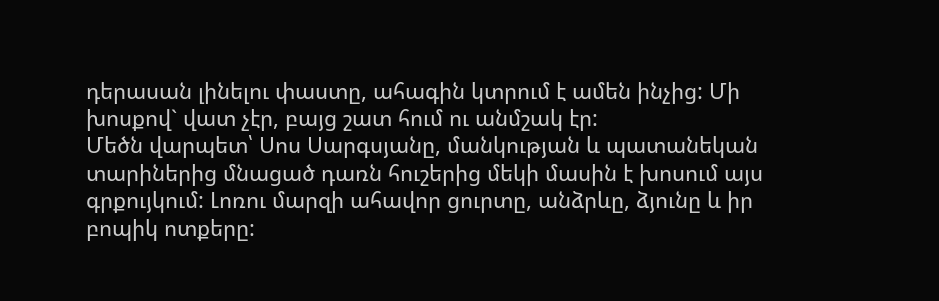դերասան լինելու փաստը, ահագին կտրում է ամեն ինչից: Մի խոսքով` վատ չէր, բայց շատ հում ու անմշակ էր:
Մեծն վարպետ՝ Սոս Սարգսյանը, մանկության և պատանեկան տարիներից մնացած դառն հուշերից մեկի մասին է խոսում այս գրքույկում: Լոռու մարզի ահավոր ցուրտը, անձրևը, ձյունը և իր բոպիկ ոտքերը: